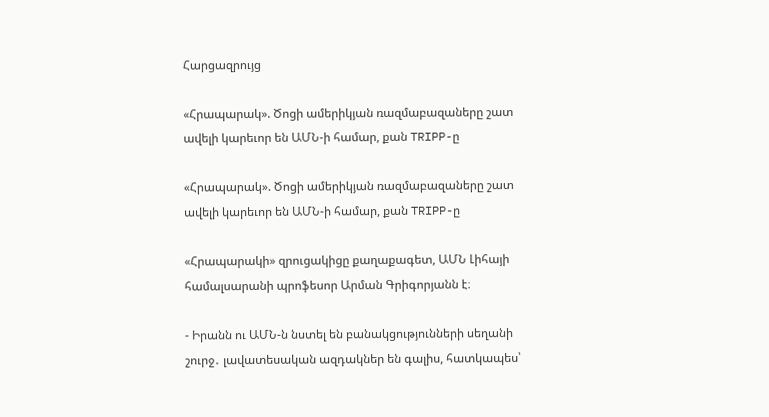Հարցազրույց

«Հրապարակ». Ծոցի ամերիկյան ռազմաբազաները շատ ավելի կարեւոր են ԱՄՆ-ի համար, քան TRIPP-ը

«Հրապարակ». Ծոցի ամերիկյան ռազմաբազաները շատ ավելի կարեւոր են ԱՄՆ-ի համար, քան TRIPP-ը

«Հրապարակի» զրուցակիցը քաղաքագետ, ԱՄՆ Լիհայի համալսարանի պրոֆեսոր Արման Գրիգորյանն է։

- Իրանն ու ԱՄՆ-ն նստել են բանակցությունների սեղանի շուրջ․ լավատեսական ազդակներ են գալիս, հատկապես՝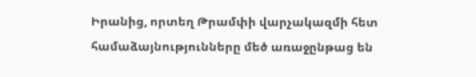Իրանից, որտեղ Թրամփի վարչակազմի հետ համաձայնությունները մեծ առաջընթաց են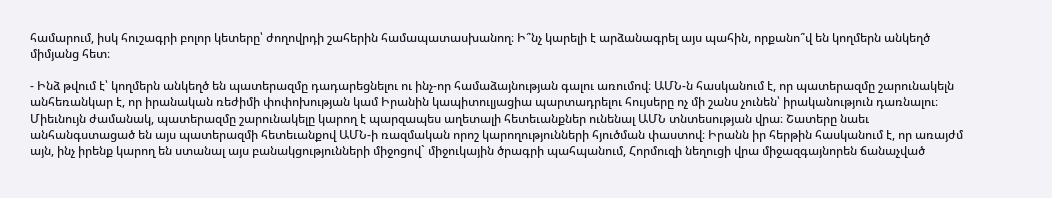համարում, իսկ հուշագրի բոլոր կետերը՝ ժողովրդի շահերին համապատասխանող։ Ի՞նչ կարելի է արձանագրել այս պահին, որքանո՞վ են կողմերն անկեղծ միմյանց հետ։

- Ինձ թվում է՝ կողմերն անկեղծ են պատերազմը դադարեցնելու ու ինչ-որ համաձայնության գալու առումով։ ԱՄՆ-ն հասկանում է, որ պատերազմը շարունակելն անհեռանկար է, որ իրանական ռեժիմի փոփոխության կամ Իրանին կապիտուլյացիա պարտադրելու հույսերը ոչ մի շանս չունեն՝ իրականություն դառնալու։ Միեւնույն ժամանակ, պատերազմը շարունակելը կարող է պարզապես աղետալի հետեւանքներ ունենալ ԱՄՆ տնտեսության վրա։ Շատերը նաեւ անհանգստացած են այս պատերազմի հետեւանքով ԱՄՆ-ի ռազմական որոշ կարողությունների հյուծման փաստով։ Իրանն իր հերթին հասկանում է, որ առայժմ այն, ինչ իրենք կարող են ստանալ այս բանակցությունների միջոցով` միջուկային ծրագրի պահպանում, Հորմուզի նեղուցի վրա միջազգայնորեն ճանաչված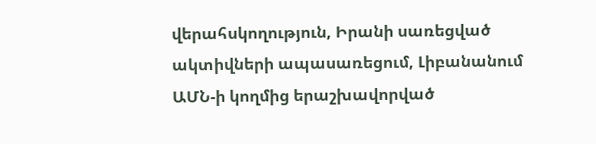վերահսկողություն, Իրանի սառեցված ակտիվների ապասառեցում, Լիբանանում ԱՄՆ-ի կողմից երաշխավորված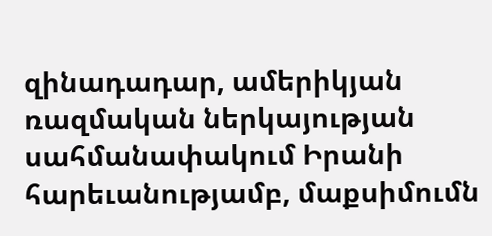զինադադար, ամերիկյան ռազմական ներկայության սահմանափակում Իրանի հարեւանությամբ, մաքսիմումն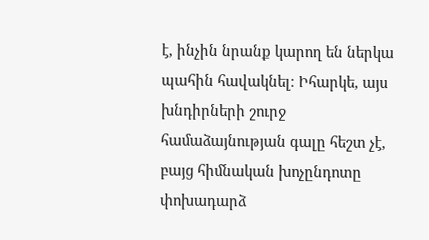է, ինչին նրանք կարող են ներկա պահին հավակնել։ Իհարկե, այս խնդիրների շուրջ համաձայնության գալը հեշտ չէ, բայց հիմնական խոչընդոտը փոխադարձ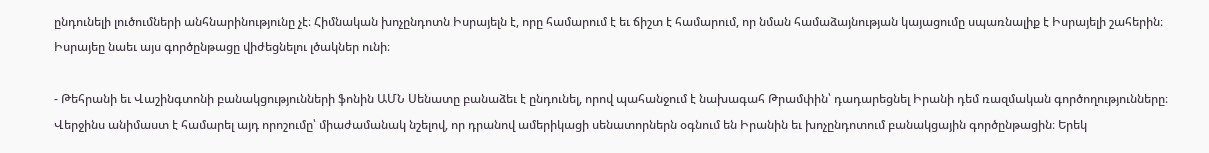ընդունելի լուծումների անհնարինությունը չէ։ Հիմնական խոչընդոտն Իսրայելն է, որը համարում է եւ ճիշտ է համարում, որ նման համաձայնության կայացումը սպառնալիք է Իսրայելի շահերին։ Իսրայեը նաեւ այս գործընթացը վիժեցնելու լծակներ ունի։

- Թեհրանի եւ Վաշինգտոնի բանակցությունների ֆոնին ԱՄՆ Սենատը բանաձեւ է ընդունել, որով պահանջում է նախագահ Թրամփին՝ դադարեցնել Իրանի դեմ ռազմական գործողությունները։ Վերջինս անիմաստ է համարել այդ որոշումը՝ միաժամանակ նշելով, որ դրանով ամերիկացի սենատորներն օգնում են Իրանին եւ խոչընդոտում բանակցային գործընթացին։ Երեկ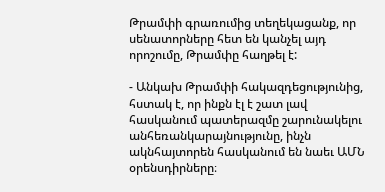Թրամփի գրառումից տեղեկացանք, որ սենատորները հետ են կանչել այդ որոշումը, Թրամփը հաղթել է:

- Անկախ Թրամփի հակազդեցությունից, հստակ է, որ ինքն էլ է շատ լավ հասկանում պատերազմը շարունակելու անհեռանկարայնությունը, ինչն ակնհայտորեն հասկանում են նաեւ ԱՄՆ օրենսդիրները։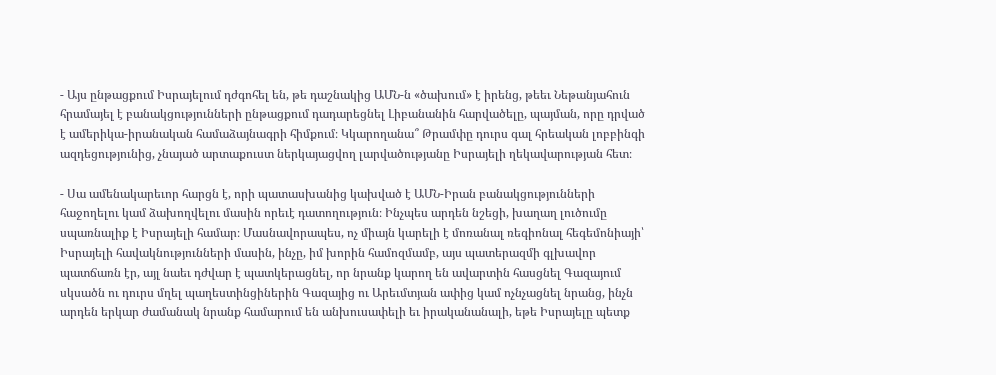- Այս ընթացքում Իսրայելում դժգոհել են, թե դաշնակից ԱՄՆ-ն «ծախում» է իրենց, թեեւ Նեթանյահուն հրամայել է բանակցությունների ընթացքում դադարեցնել Լիբանանին հարվածելը, պայման, որը դրված է ամերիկա-իրանական համաձայնագրի հիմքում։ Կկարողանա՞ Թրամփը դուրս գալ հրեական լոբբինգի ազդեցությունից, չնայած արտաքուստ ներկայացվող լարվածությանը Իսրայելի ղեկավարության հետ։

- Սա ամենակարեւոր հարցն է, որի պատասխանից կախված է ԱՄՆ-Իրան բանակցությունների հաջողելու կամ ձախողվելու մասին որեւէ դատողություն։ Ինչպես արդեն նշեցի, խաղաղ լուծումը սպառնալիք է Իսրայելի համար։ Մասնավորապես, ոչ միայն կարելի է մոռանալ ռեգիոնալ հեգեմոնիայի՝ Իսրայելի հավակնությունների մասին, ինչը, իմ խորին համոզմամբ, այս պատերազմի գլխավոր պատճառն էր, այլ նաեւ դժվար է պատկերացնել, որ նրանք կարող են ավարտին հասցնել Գազայում սկսածն ու դուրս մղել պաղեստինցիներին Գազայից ու Արեւմտյան ափից կամ ոչնչացնել նրանց, ինչն արդեն երկար ժամանակ նրանք համարում են անխուսափելի եւ իրականանալի, եթե Իսրայելը պետք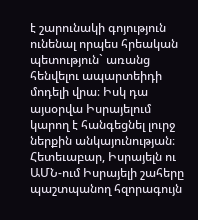է շարունակի գոյություն ունենալ որպես հրեական պետություն` առանց հենվելու ապարտեիդի մոդելի վրա։ Իսկ դա այսօրվա Իսրայելում կարող է հանգեցնել լուրջ ներքին անկայունության։ Հետեւաբար, Իսրայելն ու ԱՄՆ-ում Իսրայելի շահերը պաշտպանող հզորագույն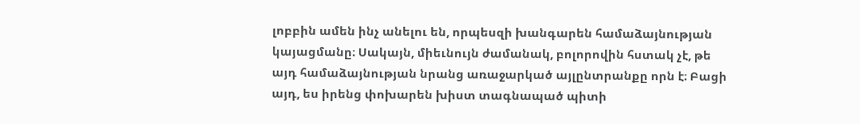լոբբին ամեն ինչ անելու են, որպեսզի խանգարեն համաձայնության կայացմանը։ Սակայն, միեւնույն ժամանակ, բոլորովին հստակ չէ, թե այդ համաձայնության նրանց առաջարկած այլընտրանքը որն է։ Բացի այդ, ես իրենց փոխարեն խիստ տագնապած պիտի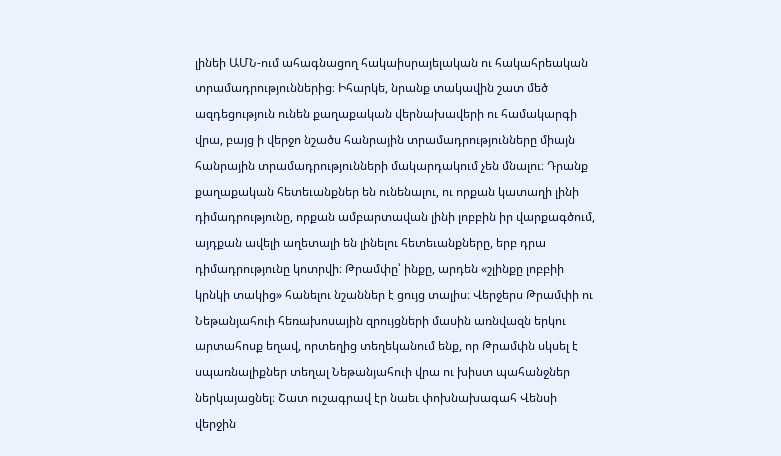լինեի ԱՄՆ-ում ահագնացող հակաիսրայելական ու հակահրեական տրամադրություններից։ Իհարկե, նրանք տակավին շատ մեծ ազդեցություն ունեն քաղաքական վերնախավերի ու համակարգի վրա, բայց ի վերջո նշածս հանրային տրամադրությունները միայն հանրային տրամադրությունների մակարդակում չեն մնալու։ Դրանք քաղաքական հետեւանքներ են ունենալու, ու որքան կատաղի լինի դիմադրությունը, որքան ամբարտավան լինի լոբբին իր վարքագծում, այդքան ավելի աղետալի են լինելու հետեւանքները, երբ դրա դիմադրությունը կոտրվի։ Թրամփը՝ ինքը, արդեն «շլինքը լոբբիի կրնկի տակից» հանելու նշաններ է ցույց տալիս։ Վերջերս Թրամփի ու Նեթանյահուի հեռախոսային զրույցների մասին առնվազն երկու արտահոսք եղավ, որտեղից տեղեկանում ենք, որ Թրամփն սկսել է սպառնալիքներ տեղալ Նեթանյահուի վրա ու խիստ պահանջներ ներկայացնել։ Շատ ուշագրավ էր նաեւ փոխնախագահ Վենսի վերջին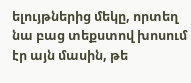ելույթներից մեկը, որտեղ նա բաց տեքստով խոսում էր այն մասին, թե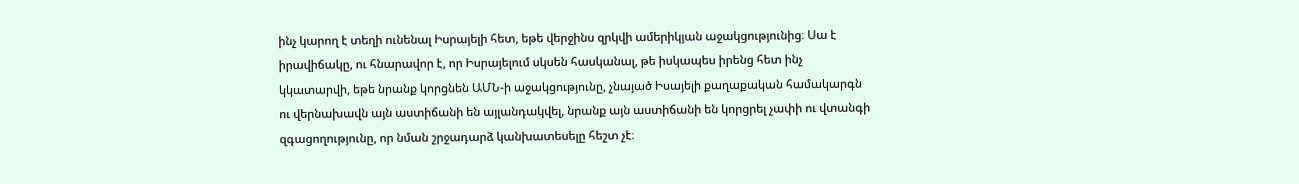ինչ կարող է տեղի ունենալ Իսրայելի հետ, եթե վերջինս զրկվի ամերիկյան աջակցությունից։ Սա է իրավիճակը, ու հնարավոր է, որ Իսրայելում սկսեն հասկանալ, թե իսկապես իրենց հետ ինչ կկատարվի, եթե նրանք կորցնեն ԱՄՆ-ի աջակցությունը, չնայած Իսայելի քաղաքական համակարգն ու վերնախավն այն աստիճանի են այլանդակվել, նրանք այն աստիճանի են կորցրել չափի ու վտանգի զգացողությունը, որ նման շրջադարձ կանխատեսելը հեշտ չէ։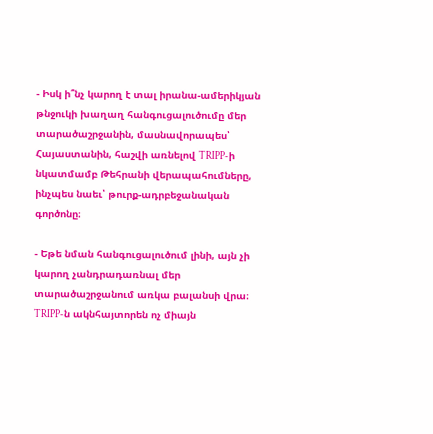- Իսկ ի՞նչ կարող է տալ իրանա-ամերիկյան թնջուկի խաղաղ հանգուցալուծումը մեր տարածաշրջանին, մասնավորապես՝ Հայաստանին, հաշվի առնելով TRIPP-ի նկատմամբ Թեհրանի վերապահումները, ինչպես նաեւ՝ թուրք-ադրբեջանական գործոնը։

- Եթե նման հանգուցալուծում լինի, այն չի կարող չանդրադառնալ մեր տարածաշրջանում առկա բալանսի վրա։ TRIPP-ն ակնհայտորեն ոչ միայն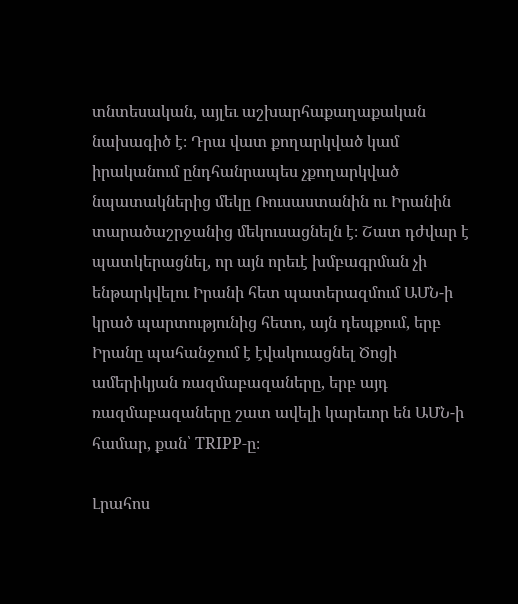տնտեսական, այլեւ աշխարհաքաղաքական նախագիծ է։ Դրա վատ քողարկված կամ իրականում ընդհանրապես չքողարկված նպատակներից մեկը Ռուսաստանին ու Իրանին տարածաշրջանից մեկուսացնելն է։ Շատ դժվար է պատկերացնել, որ այն որեւէ խմբագրման չի ենթարկվելու Իրանի հետ պատերազմում ԱՄՆ-ի կրած պարտությունից հետո, այն դեպքում, երբ Իրանը պահանջում է էվակուացնել Ծոցի ամերիկյան ռազմաբազաները, երբ այդ ռազմաբազաները շատ ավելի կարեւոր են ԱՄՆ-ի համար, քան՝ TRIPP-ը։

Լրահոս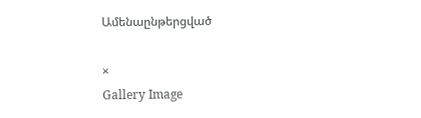Ամենաընթերցված

×
Gallery Image